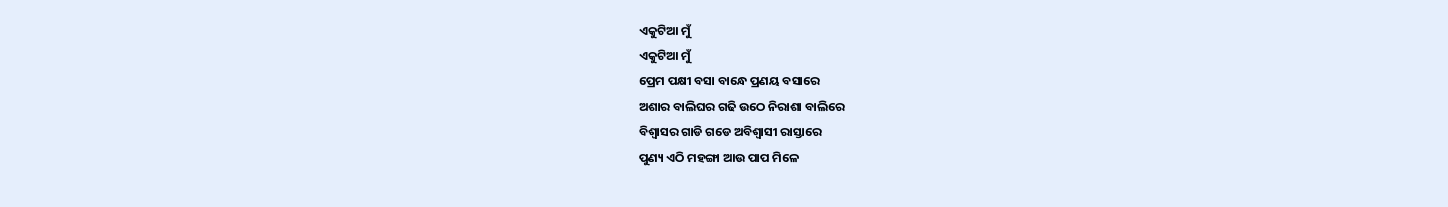ଏକୁଟିଆ ମୁଁ
ଏକୁଟିଆ ମୁଁ
ପ୍ରେମ ପକ୍ଷୀ ବସା ବାନ୍ଧେ ପ୍ରଣୟ ବସାରେ
ଅଶାର ବାଲିଘର ଗଢି ଉଠେ ନିରାଶା ବାଲିରେ
ବିଶ୍ୱାସର ଗାଡି ଗଡେ ଅବିଶ୍ୱାସୀ ରାସ୍ତାରେ
ପୁଣ୍ୟ ଏଠି ମହଙ୍ଗା ଆଉ ପାପ ମିଳେ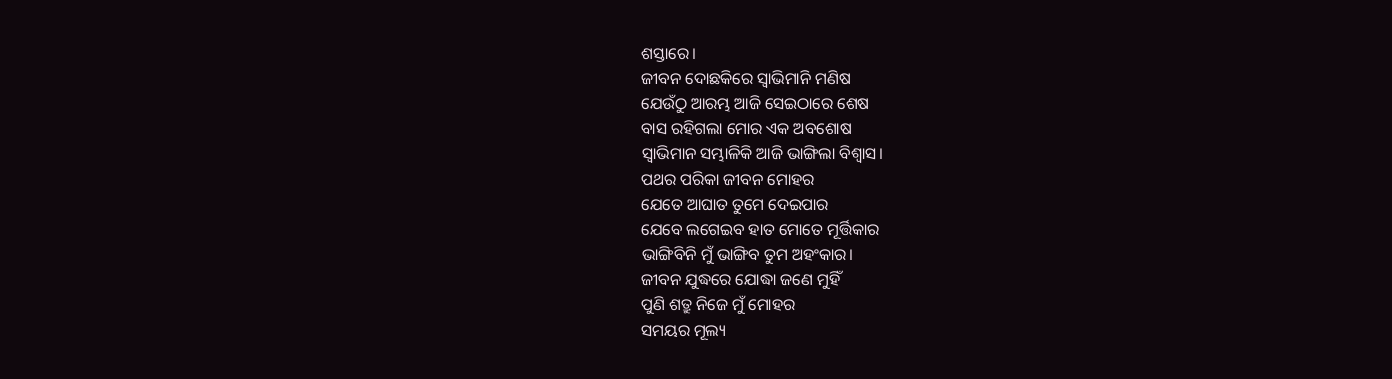ଶସ୍ତାରେ।
ଜୀବନ ଦୋଛକିରେ ସ୍ୱାଭିମାନି ମଣିଷ
ଯେଉଁଠୁ ଆରମ୍ଭ ଆଜି ସେଇଠାରେ ଶେଷ
ବାସ ରହିଗଲା ମୋର ଏକ ଅବଶୋଷ
ସ୍ୱାଭିମାନ ସମ୍ଭାଳିକି ଆଜି ଭାଙ୍ଗିଲା ବିଶ୍ୱାସ।
ପଥର ପରିକା ଜୀବନ ମୋହର
ଯେତେ ଆଘାତ ତୁମେ ଦେଇପାର
ଯେବେ ଲଗେଇବ ହାତ ମୋତେ ମୂର୍ତ୍ତିକାର
ଭାଙ୍ଗିବିନି ମୁଁ ଭାଙ୍ଗିବ ତୁମ ଅହଂକାର।
ଜୀବନ ଯୁଦ୍ଧରେ ଯୋଦ୍ଧା ଜଣେ ମୁହିଁ
ପୁଣି ଶତ୍ରୁ ନିଜେ ମୁଁ ମୋହର
ସମୟର ମୂଲ୍ୟ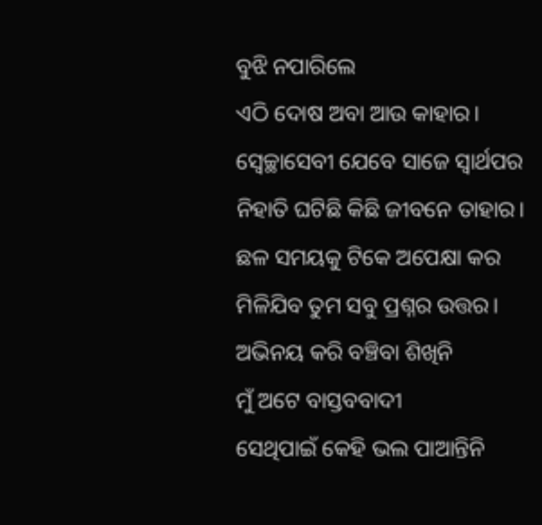ବୁଝି ନପାରିଲେ
ଏଠି ଦୋଷ ଅବା ଆଉ କାହାର।
ସ୍ବେଚ୍ଛାସେବୀ ଯେବେ ସାଜେ ସ୍ୱାର୍ଥପର
ନିହାତି ଘଟିଛି କିଛି ଜୀବନେ ତାହାର।
ଛଳ ସମୟକୁ ଟିକେ ଅପେକ୍ଷା କର
ମିଳିଯିବ ତୁମ ସବୁ ପ୍ରଶ୍ନର ଉତ୍ତର।
ଅଭିନୟ କରି ବଞ୍ଚିବା ଶିଖିନି
ମୁଁ ଅଟେ ବାସ୍ତବବାଦୀ
ସେଥିପାଇଁ କେହି ଭଲ ପାଆନ୍ତିନି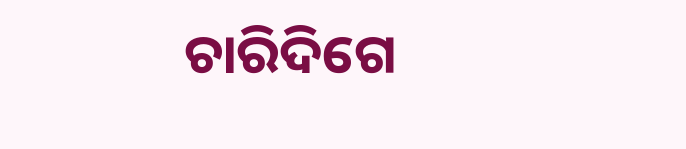ଚାରିଦିଗେ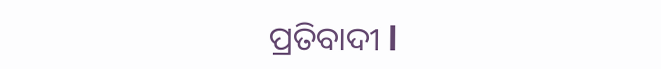ପ୍ରତିବାଦୀ l